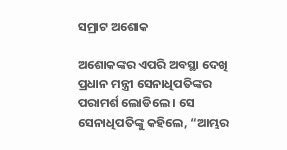ସମ୍ରାଟ ଅଶୋକ

ଅଶୋକଙ୍କର ଏପରି ଅବସ୍ଥା ଦେଖି ପ୍ରଧାନ ମନ୍ତ୍ରୀ ସେନାଧିପତିଙ୍କର ପରାମର୍ଶ ଲୋଡିଲେ । ସେ ସେନାଧିପତିଙ୍କୁ କହିଲେ, “ଆମ୍ଭର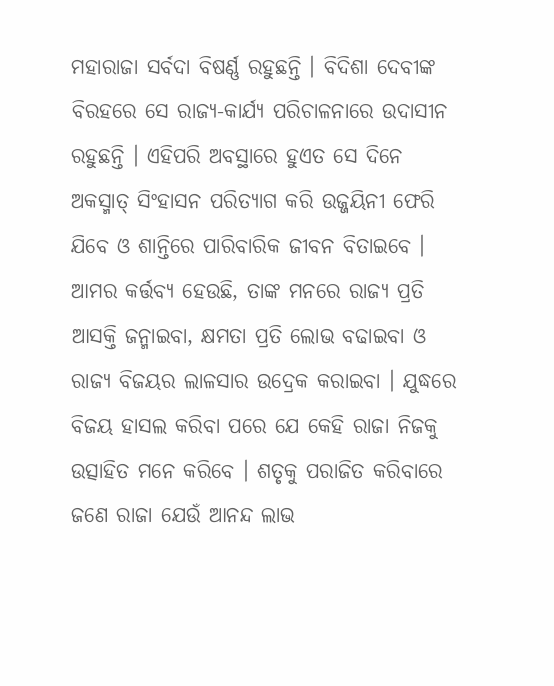ମହାରାଜା ସର୍ବଦା ବିଷର୍ଣ୍ଣ ରହୁଛନ୍ତି । ବିଦିଶା ଦେବୀଙ୍କ ବିରହରେ ସେ ରାଜ୍ୟ-କାର୍ଯ୍ୟ ପରିଚାଳନାରେ ଉଦାସୀନ ରହୁଛନ୍ତି । ଏହିପରି ଅବସ୍ଥାରେ ହୁଏତ ସେ ଦିନେ ଅକସ୍ମାତ୍ ସିଂହାସନ ପରିତ୍ୟାଗ କରି ଉଜ୍ଜୟିନୀ ଫେରି ଯିବେ ଓ ଶାନ୍ତିରେ ପାରିବାରିକ ଜୀବନ ବିତାଇବେ । ଆମର କର୍ତ୍ତବ୍ୟ ହେଉଛି, ତାଙ୍କ ମନରେ ରାଜ୍ୟ ପ୍ରତି ଆସକ୍ତି ଜନ୍ମାଇବା, କ୍ଷମତା ପ୍ରତି ଲୋଭ ବଢାଇବା ଓ ରାଜ୍ୟ ବିଜୟର ଲାଳସାର ଉଦ୍ରେକ କରାଇବା । ଯୁଦ୍ଧରେ ବିଜୟ ହାସଲ କରିବା ପରେ ଯେ କେହି ରାଜା ନିଜକୁ ଉତ୍ସାହିତ ମନେ କରିବେ । ଶତୃକୁ ପରାଜିତ କରିବାରେ ଜଣେ ରାଜା ଯେଉଁ ଆନନ୍ଦ ଲାଭ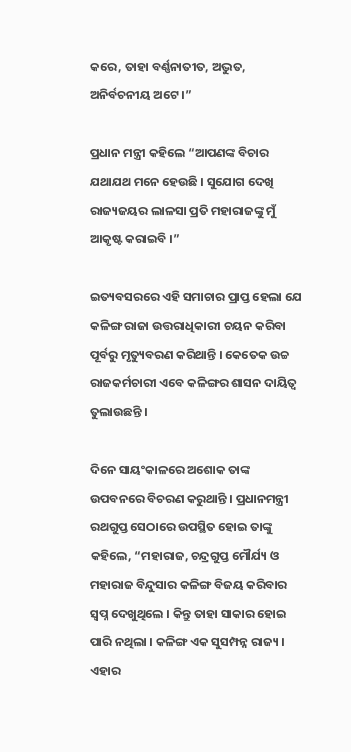କରେ, ତାହା ବର୍ଣ୍ଣନାତୀତ, ଅଦ୍ଭୁତ, ଅନିର୍ବଚନୀୟ ଅଟେ ।”

ପ୍ରଧାନ ମନ୍ତ୍ରୀ କହିଲେ “ଆପଣଙ୍କ ବିଚାର ଯଥାଯଥ ମନେ ହେଉଛି । ସୁଯୋଗ ଦେଖି ରାଜ୍ୟଜୟର ଲାଳସା ପ୍ରତି ମହାରାଜଙ୍କୁ ମୁଁ ଆକୃଷ୍ଟ କରାଇବି ।”

ଇତ୍ୟବସରରେ ଏହି ସମାଚାର ପ୍ରାପ୍ତ ହେଲା ଯେ କଳିଙ୍ଗ ରାଜା ଉତ୍ତରାଧିକାରୀ ଚୟନ କରିବା ପୂର୍ବରୁ ମୃତ୍ୟୁବରଣ କରିଥାନ୍ତି । କେତେକ ଉଚ୍ଚ ରାଜକର୍ମଚାରୀ ଏବେ କଳିଙ୍ଗର ଶାସନ ଦାୟିତ୍ୱ ତୁଲାଉଛନ୍ତି ।

ଦିନେ ସାୟଂକାଳରେ ଅଶୋକ ତାଙ୍କ ଉପବନରେ ବିଚରଣ କରୁଥାନ୍ତି । ପ୍ରଧାନମନ୍ତ୍ରୀ ରଥଗୁପ୍ତ ସେଠାରେ ଉପସ୍ଥିତ ହୋଇ ତାଙ୍କୁ କହିଲେ, “ମହାରାଜ, ଚନ୍ଦ୍ରଗୁପ୍ତ ମୌର୍ଯ୍ୟ ଓ ମହାରାଜ ବିନ୍ଦୁସାର କଳିଙ୍ଗ ବିଜୟ କରିବାର ସ୍ୱପ୍ନ ଦେଖୁଥିଲେ । କିନ୍ତୁ ତାହା ସାକାର ହୋଇ ପାରି ନଥିଲା । କଳିଙ୍ଗ ଏକ ସୁସମ୍ପନ୍ନ ରାଜ୍ୟ । ଏହାର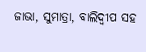ଜାଭା, ସୁମାତ୍ରା, ବାଲିଦ୍ୱୀପ ସହ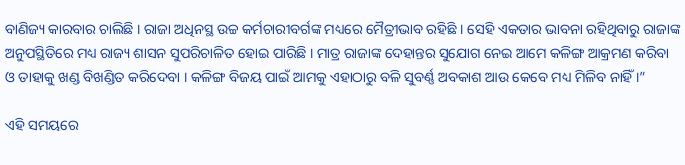ବାଣିଜ୍ୟ କାରବାର ଚାଲିଛି । ରାଜା ଅଧିନସ୍ଥ ଉଚ୍ଚ କର୍ମଚାରୀବର୍ଗଙ୍କ ମଧ୍ୟରେ ମୈତ୍ରୀଭାବ ରହିଛି । ସେହି ଏକତାର ଭାବନା ରହିଥିବାରୁ ରାଜାଙ୍କ ଅନୁପସ୍ଥିତିରେ ମଧ୍ୟ ରାଜ୍ୟ ଶାସନ ସୁପରିଚାଳିତ ହୋଇ ପାରିଛି । ମାତ୍ର ରାଜାଙ୍କ ଦେହାନ୍ତର ସୁଯୋଗ ନେଇ ଆମେ କଳିଙ୍ଗ ଆକ୍ରମଣ କରିବା ଓ ତାହାକୁ ଖଣ୍ଡ ବିଖଣ୍ଡିତ କରିଦେବା । କଳିଙ୍ଗ ବିଜୟ ପାଇଁ ଆମକୁ ଏହାଠାରୁ ବଳି ସୁବର୍ଣ୍ଣ ଅବକାଶ ଆଉ କେବେ ମଧ୍ୟ ମିଳିବ ନାହିଁ ।”

ଏହି ସମୟରେ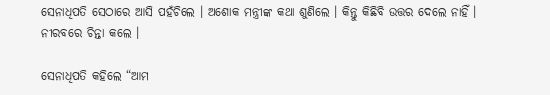ସେନାଧିପତି ସେଠାରେ ଆସି ପହଁଚିଲେ । ଅଶୋକ ମନ୍ତ୍ରୀଙ୍କ କଥା ଶୁଣିଲେ । କିନ୍ତୁ କିଛିବି ଉତ୍ତର ଦେଲେ ନାହିଁ । ନୀରବରେ ଚିନ୍ତା କଲେ ।

ସେନାଧିପତି କହିଲେ “ଆମ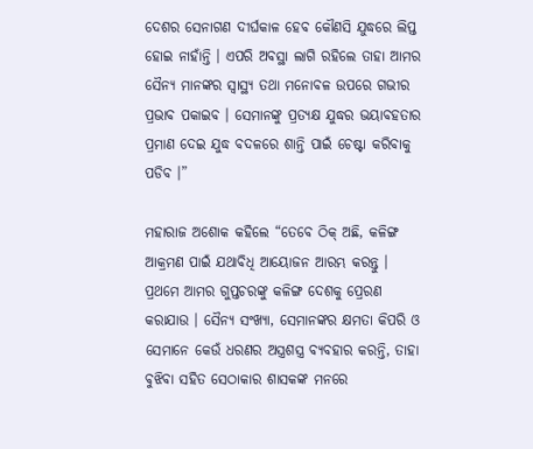ଦେଶର ସେନାଗଣ ଦୀର୍ଘକାଳ ହେବ କୌଣସି ଯୁଦ୍ଧରେ ଲିପ୍ତ ହୋଇ ନାହାଁନ୍ତି । ଏପରି ଅବସ୍ଥା ଲାଗି ରହିଲେ ତାହା ଆମର ସୈନ୍ୟ ମାନଙ୍କର ସ୍ୱାସ୍ଥ୍ୟ ତଥା ମନୋବଳ ଉପରେ ଗଭୀର ପ୍ରଭାବ ପକାଇବ । ସେମାନଙ୍କୁ ପ୍ରତ୍ୟକ୍ଷ ଯୁଦ୍ଧର ଭୟାବହତାର ପ୍ରମାଣ ଦେଇ ଯୁଦ୍ଧ ବଦଳରେ ଶାନ୍ତି ପାଇଁ ଚେଷ୍ଟା କରିବାକୁ ପଡିବ ।”

ମହାରାଜ ଅଶୋକ କହିଲେ “ତେବେ ଠିକ୍ ଅଛି, କଳିଙ୍ଗ ଆକ୍ରମଣ ପାଇଁ ଯଥାବିଧି ଆୟୋଜନ ଆରମ୍ଭ କରନ୍ତୁ । ପ୍ରଥମେ ଆମର ଗୁପ୍ତଚରଙ୍କୁ କଳିଙ୍ଗ ଦେଶକୁ ପ୍ରେରଣ କରାଯାଉ । ସୈନ୍ୟ ସଂଖ୍ୟା, ସେମାନଙ୍କର କ୍ଷମତା କିପରି ଓ ସେମାନେ କେଉଁ ଧରଣର ଅସ୍ତ୍ରଶସ୍ତ୍ର ବ୍ୟବହାର କରନ୍ତି, ତାହା ବୁଝିବା ସହିତ ସେଠାକାର ଶାସକଙ୍କ ମନରେ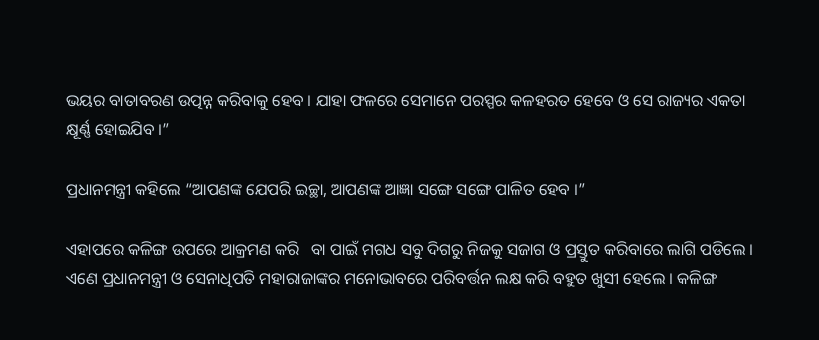ଭୟର ବାତାବରଣ ଉତ୍ପନ୍ନ କରିବାକୁ ହେବ । ଯାହା ଫଳରେ ସେମାନେ ପରସ୍ପର କଳହରତ ହେବେ ଓ ସେ ରାଜ୍ୟର ଏକତା କ୍ଷୂର୍ଣ୍ଣ ହୋଇଯିବ ।”

ପ୍ରଧାନମନ୍ତ୍ରୀ କହିଲେ “ଆପଣଙ୍କ ଯେପରି ଇଚ୍ଛା, ଆପଣଙ୍କ ଆଜ୍ଞା ସଙ୍ଗେ ସଙ୍ଗେ ପାଳିତ ହେବ ।”

ଏହାପରେ କଳିଙ୍ଗ ଉପରେ ଆକ୍ରମଣ କରି   ବା ପାଇଁ ମଗଧ ସବୁ ଦିଗରୁ ନିଜକୁ ସଜାଗ ଓ ପ୍ରସ୍ତୁତ କରିବାରେ ଲାଗି ପଡିଲେ । ଏଣେ ପ୍ରଧାନମନ୍ତ୍ରୀ ଓ ସେନାଧିପତି ମହାରାଜାଙ୍କର ମନୋଭାବରେ ପରିବର୍ତ୍ତନ ଲକ୍ଷ କରି ବହୁତ ଖୁସୀ ହେଲେ । କଳିଙ୍ଗ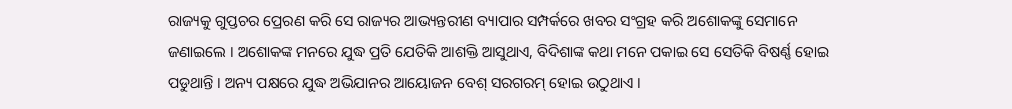ରାଜ୍ୟକୁ ଗୁପ୍ତଚର ପ୍ରେରଣ କରି ସେ ରାଜ୍ୟର ଆଭ୍ୟନ୍ତରୀଣ ବ୍ୟାପାର ସମ୍ପର୍କରେ ଖବର ସଂଗ୍ରହ କରି ଅଶୋକଙ୍କୁ ସେମାନେ ଜଣାଇଲେ । ଅଶୋକଙ୍କ ମନରେ ଯୁଦ୍ଧ ପ୍ରତି ଯେତିକି ଆଶକ୍ତି ଆସୁଥାଏ, ବିଦିଶାଙ୍କ କଥା ମନେ ପକାଇ ସେ ସେତିକି ବିଷର୍ଣ୍ଣ ହୋଇ ପଡୁଥାନ୍ତି । ଅନ୍ୟ ପକ୍ଷରେ ଯୁଦ୍ଧ ଅଭିଯାନର ଆୟୋଜନ ବେଶ୍ ସରଗରମ୍ ହୋଇ ଉଠୁଥାଏ ।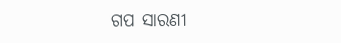ଗପ ସାରଣୀ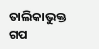ତାଲିକାଭୁକ୍ତ ଗପ